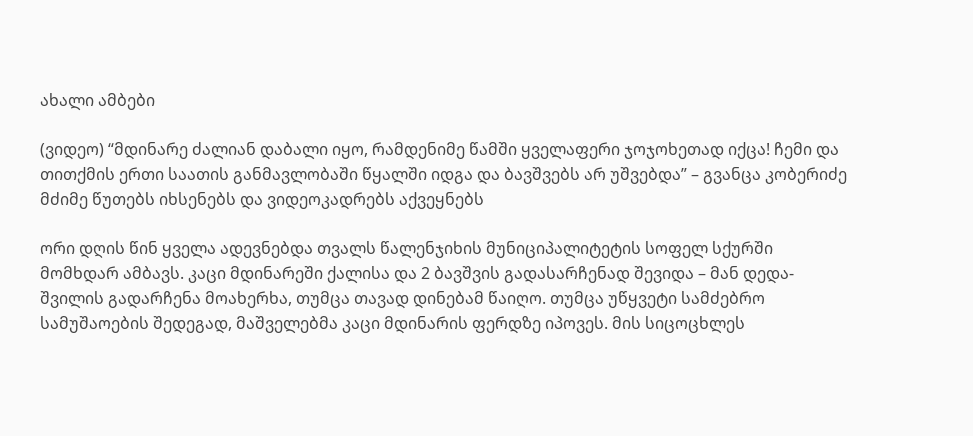ახალი ამბები

(ვიდეო) “მდინარე ძალიან დაბალი იყო, რამდენიმე წამში ყველაფერი ჯოჯოხეთად იქცა! ჩემი და თითქმის ერთი საათის განმავლობაში წყალში იდგა და ბავშვებს არ უშვებდა” – გვანცა კობერიძე მძიმე წუთებს იხსენებს და ვიდეოკადრებს აქვეყნებს

ორი დღის წინ ყველა ადევნებდა თვალს წალენჯიხის მუნიციპალიტეტის სოფელ სქურში მომხდარ ამბავს. კაცი მდინარეში ქალისა და 2 ბავშვის გადასარჩენად შევიდა – მან დედა-შვილის გადარჩენა მოახერხა, თუმცა თავად დინებამ წაიღო. თუმცა უწყვეტი სამძებრო სამუშაოების შედეგად, მაშველებმა კაცი მდინარის ფერდზე იპოვეს. მის სიცოცხლეს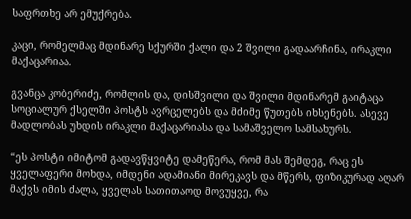საფრთხე არ ემუქრება.

კაცი, რომელმაც მდინარე სქურში ქალი და 2 შვილი გადაარჩინა, ირაკლი მაქაცარიაა.

გვანცა კობერიძე, რომლის და, დისშვილი და შვილი მდინარემ გაიტაცა სოციალურ ქსელში პოსტს ავრცელებს და მძიმე წუთებს იხსენებს. ასევე მადლობას უხდის ირაკლი მაქაცარიასა და სამაშველო სამსახურს.

“ეს პოსტი იმიტომ გადავწყვიტე დამეწერა, რომ მას შემდეგ, რაც ეს ყველაფერი მოხდა, იმდენი ადამიანი მირეკავს და მწერს, ფიზიკურად აღარ მაქვს იმის ძალა, ყველას სათითაოდ მოვუყვე, რა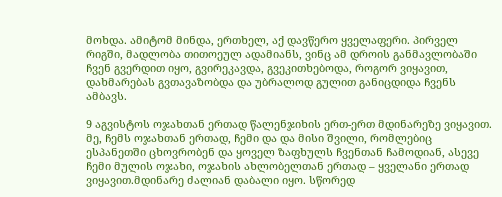მოხდა. ამიტომ მინდა, ერთხელ, აქ დავწერო ყველაფერი. პირველ რიგში, მადლობა თითოეულ ადამიანს, ვინც ამ დროის განმავლობაში ჩვენ გვერდით იყო, გვირეკავდა, გვეკითხებოდა, როგორ ვიყავით, დახმარებას გვთავაზობდა და უბრალოდ გულით განიცდიდა ჩვენს ამბავს.

9 აგვისტოს ოჯახთან ერთად წალენჯიხის ერთ-ერთ მდინარეზე ვიყავით. მე, ჩემს ოჯახთან ერთად, ჩემი და და მისი შვილი, რომლებიც ესპანეთში ცხოვრობენ და ყოველ ზაფხულს ჩვენთან ჩამოდიან, ასევე ჩემი მულის ოჯახი, ოჯახის ახლობელთან ერთად – ყველანი ერთად ვიყავით.მდინარე ძალიან დაბალი იყო. სწორედ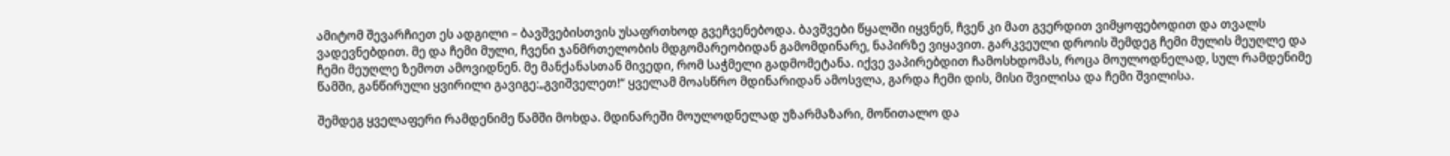ამიტომ შევარჩიეთ ეს ადგილი – ბავშვებისთვის უსაფრთხოდ გვეჩვენებოდა. ბავშვები წყალში იყვნენ, ჩვენ კი მათ გვერდით ვიმყოფებოდით და თვალს ვადევნებდით. მე და ჩემი მული, ჩვენი ჯანმრთელობის მდგომარეობიდან გამომდინარე, ნაპირზე ვიყავით. გარკვეული დროის შემდეგ ჩემი მულის მეუღლე და ჩემი მეუღლე ზემოთ ამოვიდნენ. მე მანქანასთან მივედი, რომ საჭმელი გადმომეტანა. იქვე ვაპირებდით ჩამოსხდომას, როცა მოულოდნელად, სულ რამდენიმე წამში, განწირული ყვირილი გავიგე:„გვიშველეთ!“ ყველამ მოასწრო მდინარიდან ამოსვლა, გარდა ჩემი დის, მისი შვილისა და ჩემი შვილისა.

შემდეგ ყველაფერი რამდენიმე წამში მოხდა. მდინარეში მოულოდნელად უზარმაზარი, მოწითალო და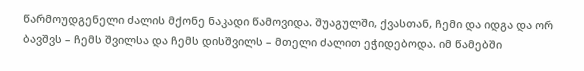წარმოუდგენელი ძალის მქონე ნაკადი წამოვიდა. შუაგულში, ქვასთან, ჩემი და იდგა და ორ ბავშვს – ჩემს შვილსა და ჩემს დისშვილს – მთელი ძალით ეჭიდებოდა. იმ წამებში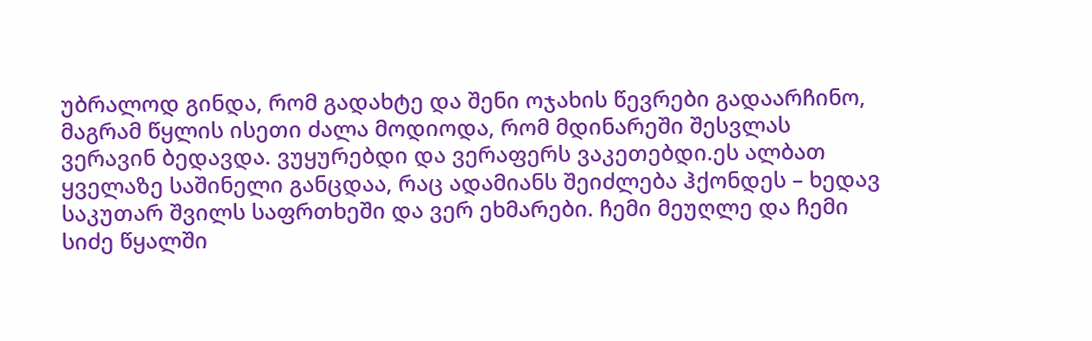უბრალოდ გინდა, რომ გადახტე და შენი ოჯახის წევრები გადაარჩინო, მაგრამ წყლის ისეთი ძალა მოდიოდა, რომ მდინარეში შესვლას ვერავინ ბედავდა. ვუყურებდი და ვერაფერს ვაკეთებდი.ეს ალბათ ყველაზე საშინელი განცდაა, რაც ადამიანს შეიძლება ჰქონდეს – ხედავ საკუთარ შვილს საფრთხეში და ვერ ეხმარები. ჩემი მეუღლე და ჩემი სიძე წყალში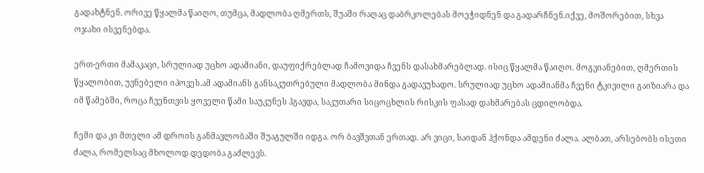გადახტნენ. ორივე წყალმა წაიღო, თუმცა, მადლობა ღმერთს, შუაში რაღაც დაბრკოლებას მოეჭიდნენ და გადარჩნენ.იქვე, მოშორებით, სხვა ოჯახი ისვენებდა.

ერთ-ერთი მამაკაცი, სრულიად უცხო ადამიანი, დაუფიქრებლად ჩამოვიდა ჩვენს დასახმარებლად. ისიც წყალმა წაიღო. მოგვიანებით, ღმერთის წყალობით, უვნებელი იპოვეს.ამ ადამიანს განსაკუთრებული მადლობა მინდა გადავუხადო. სრულიად უცხო ადამიანმა ჩვენი ტკივილი გაიზიარა და იმ წამებში, როცა ჩვენთვის ყოველი წამი საუკუნეს ჰგავდა, საკუთარი სიცოცხლის რისკის ფასად დახმარებას ცდილობდა.

ჩემი და კი მთელი ამ დროის განმავლობაში შუაგულში იდგა. ორ ბავშვთან ერთად. არ ვიცი, საიდან ჰქონდა ამდენი ძალა. ალბათ, არსებობს ისეთი ძალა, რომელსაც მხოლოდ დედობა გაძლევს.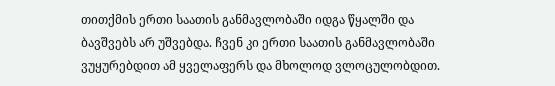თითქმის ერთი საათის განმავლობაში იდგა წყალში და ბავშვებს არ უშვებდა. ჩვენ კი ერთი საათის განმავლობაში ვუყურებდით ამ ყველაფერს და მხოლოდ ვლოცულობდით.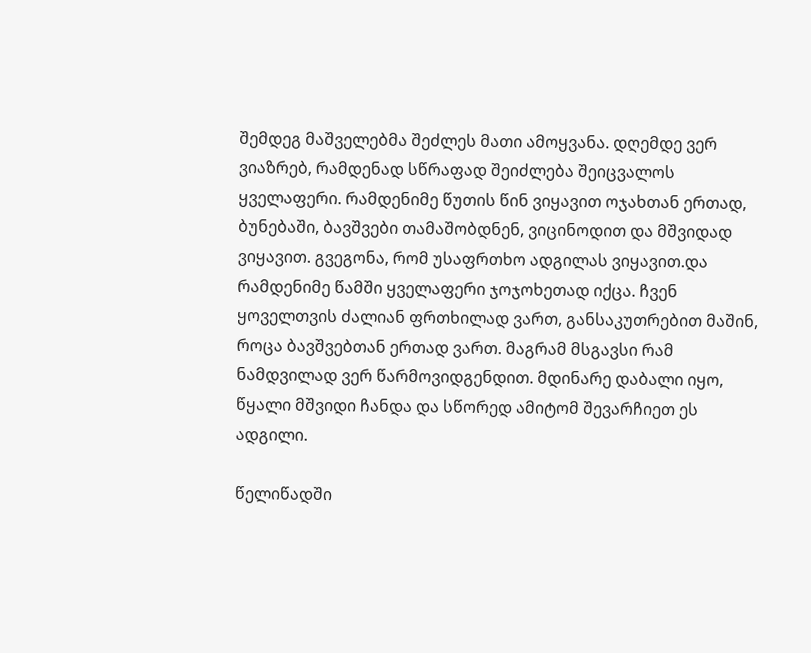შემდეგ მაშველებმა შეძლეს მათი ამოყვანა. დღემდე ვერ ვიაზრებ, რამდენად სწრაფად შეიძლება შეიცვალოს ყველაფერი. რამდენიმე წუთის წინ ვიყავით ოჯახთან ერთად, ბუნებაში, ბავშვები თამაშობდნენ, ვიცინოდით და მშვიდად ვიყავით. გვეგონა, რომ უსაფრთხო ადგილას ვიყავით.და რამდენიმე წამში ყველაფერი ჯოჯოხეთად იქცა. ჩვენ ყოველთვის ძალიან ფრთხილად ვართ, განსაკუთრებით მაშინ, როცა ბავშვებთან ერთად ვართ. მაგრამ მსგავსი რამ ნამდვილად ვერ წარმოვიდგენდით. მდინარე დაბალი იყო, წყალი მშვიდი ჩანდა და სწორედ ამიტომ შევარჩიეთ ეს ადგილი.

წელიწადში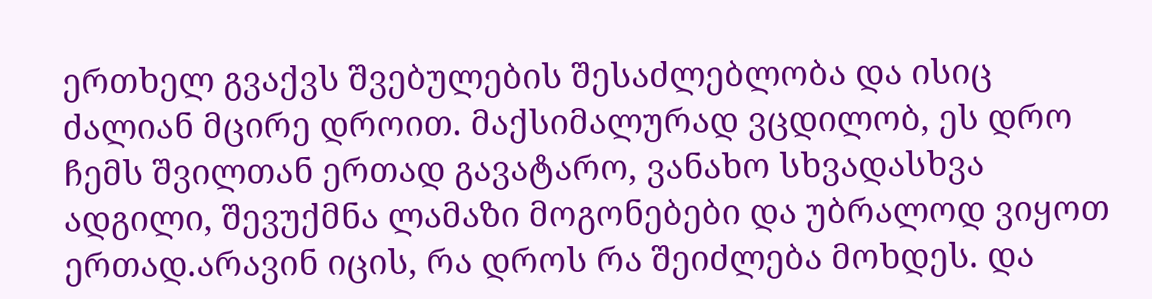ერთხელ გვაქვს შვებულების შესაძლებლობა და ისიც ძალიან მცირე დროით. მაქსიმალურად ვცდილობ, ეს დრო ჩემს შვილთან ერთად გავატარო, ვანახო სხვადასხვა ადგილი, შევუქმნა ლამაზი მოგონებები და უბრალოდ ვიყოთ ერთად.არავინ იცის, რა დროს რა შეიძლება მოხდეს. და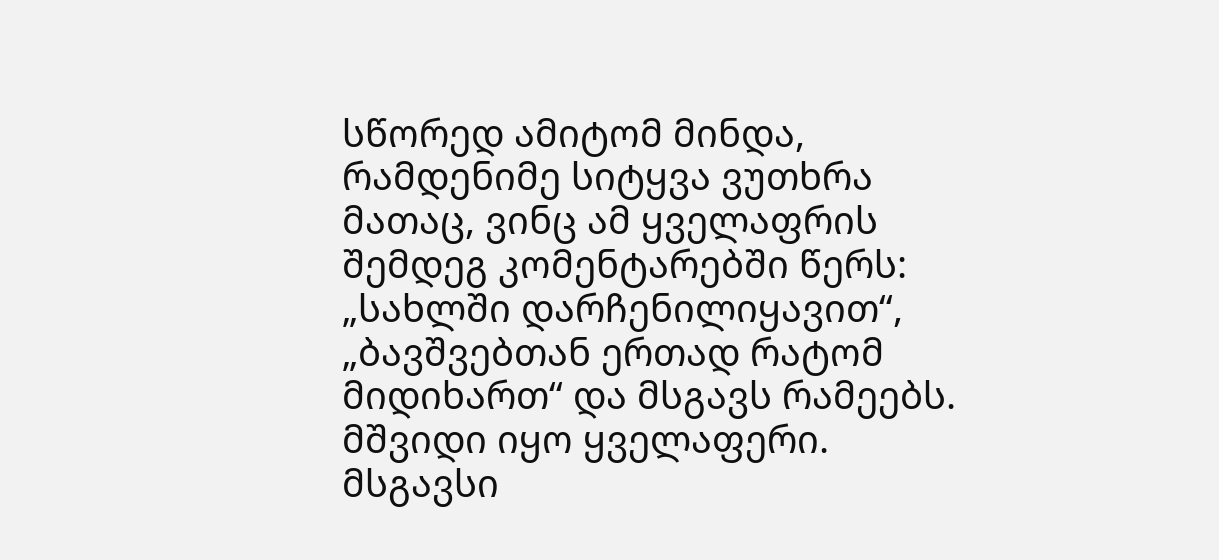სწორედ ამიტომ მინდა, რამდენიმე სიტყვა ვუთხრა მათაც, ვინც ამ ყველაფრის შემდეგ კომენტარებში წერს: „სახლში დარჩენილიყავით“, „ბავშვებთან ერთად რატომ მიდიხართ“ და მსგავს რამეებს. მშვიდი იყო ყველაფერი. მსგავსი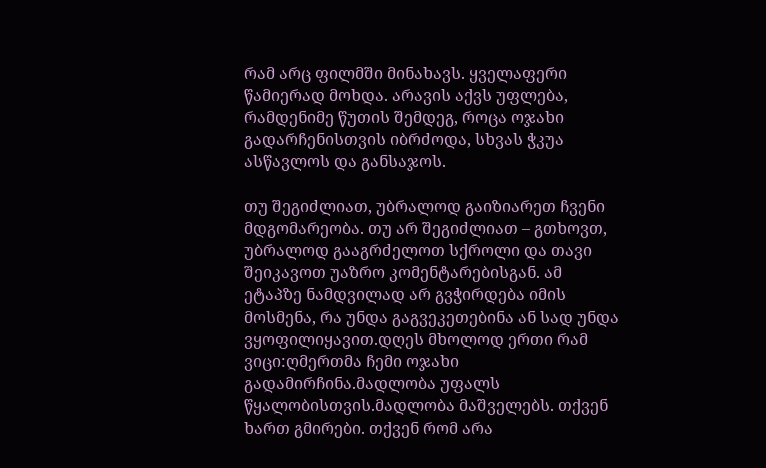რამ არც ფილმში მინახავს. ყველაფერი წამიერად მოხდა. არავის აქვს უფლება, რამდენიმე წუთის შემდეგ, როცა ოჯახი გადარჩენისთვის იბრძოდა, სხვას ჭკუა ასწავლოს და განსაჯოს.

თუ შეგიძლიათ, უბრალოდ გაიზიარეთ ჩვენი მდგომარეობა. თუ არ შეგიძლიათ – გთხოვთ, უბრალოდ გააგრძელოთ სქროლი და თავი შეიკავოთ უაზრო კომენტარებისგან. ამ ეტაპზე ნამდვილად არ გვჭირდება იმის მოსმენა, რა უნდა გაგვეკეთებინა ან სად უნდა ვყოფილიყავით.დღეს მხოლოდ ერთი რამ ვიცი:ღმერთმა ჩემი ოჯახი გადამირჩინა.მადლობა უფალს წყალობისთვის.მადლობა მაშველებს. თქვენ ხართ გმირები. თქვენ რომ არა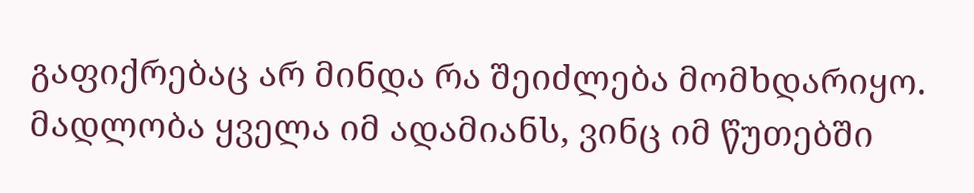გაფიქრებაც არ მინდა რა შეიძლება მომხდარიყო. მადლობა ყველა იმ ადამიანს, ვინც იმ წუთებში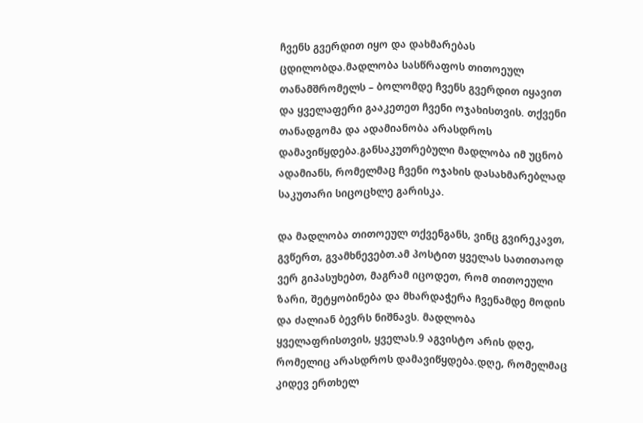ჩვენს გვერდით იყო და დახმარებას ცდილობდა.მადლობა სასწრაფოს თითოეულ თანამშრომელს – ბოლომდე ჩვენს გვერდით იყავით და ყველაფერი გააკეთეთ ჩვენი ოჯახისთვის. თქვენი თანადგომა და ადამიანობა არასდროს დამავიწყდება.განსაკუთრებული მადლობა იმ უცნობ ადამიანს, რომელმაც ჩვენი ოჯახის დასახმარებლად საკუთარი სიცოცხლე გარისკა.

და მადლობა თითოეულ თქვენგანს, ვინც გვირეკავთ, გვწერთ, გვამხნევებთ.ამ პოსტით ყველას სათითაოდ ვერ გიპასუხებთ, მაგრამ იცოდეთ, რომ თითოეული ზარი, შეტყობინება და მხარდაჭერა ჩვენამდე მოდის და ძალიან ბევრს ნიშნავს. მადლობა ყველაფრისთვის, ყველას.9 აგვისტო არის დღე, რომელიც არასდროს დამავიწყდება.დღე, რომელმაც კიდევ ერთხელ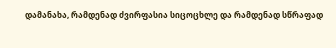დამანახა, რამდენად ძვირფასია სიცოცხლე და რამდენად სწრაფად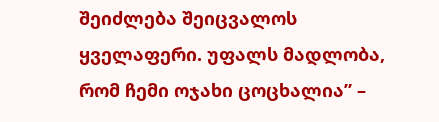შეიძლება შეიცვალოს ყველაფერი. უფალს მადლობა, რომ ჩემი ოჯახი ცოცხალია” –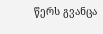წერს გვანცა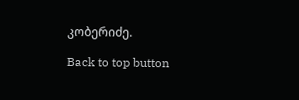კობერიძე.

Back to top button